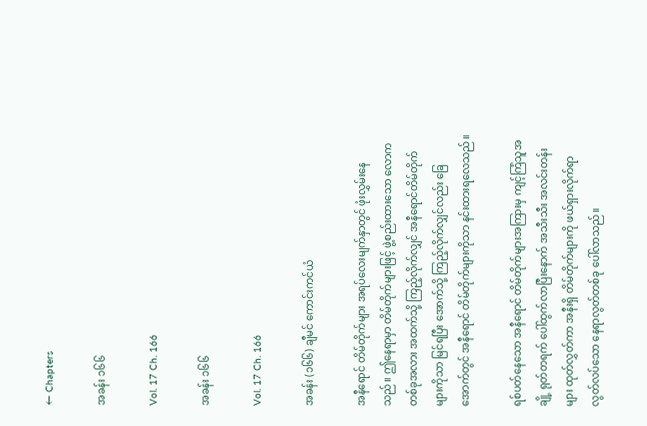← Chapters

အခန်း ၁၆၆

Vol. 17 Ch. 166

အခန်း ၁၆၆

Vol. 17 Ch. 166

အခန်း (၁၆၆) ချီမင် ကောင်းကင်ယံ

အနီရောင် တိမ်တိုက်များ အရပ်လေးမျက်နှာတွင် ဖုံးလွှမ်းနေသည်။ ဤနေရာမှာ တိမ်တိုက်များဖြင့် ဖွဲ့စည်းထားသော လောကတစ်ခုအလား အထက်သို့ ကြည့်လိုက်လျှင် အနီရောင်တိမ်တိုက်များကိုသာ မြင်ရပြီး အောက်သို့ ကြည့်လိုက်လျှင်လည်း ခြေအောက်တွင် အနီရောင် တိမ်တိုက်များကိုသာ နင်းထားရလေသည်။

ရစ်ပတ်နေသော အနီရောင် တိမ်တိုက်များအကြားမှ ကျင့်ကြံသူအချို့ ရုတ်တရက် ပေါ်ထွက်လာပြီးနောက် အသီးသီး အလင်းတန်းများ ထုတ်လွှတ်ကာ အနီးရှိ တိမ်တိုက်များကို ဖယ်ရှားလိုက်ရာ လွတ်လပ်သော နေရာလွတ်တစ်ခု ပေါ်လာသည်။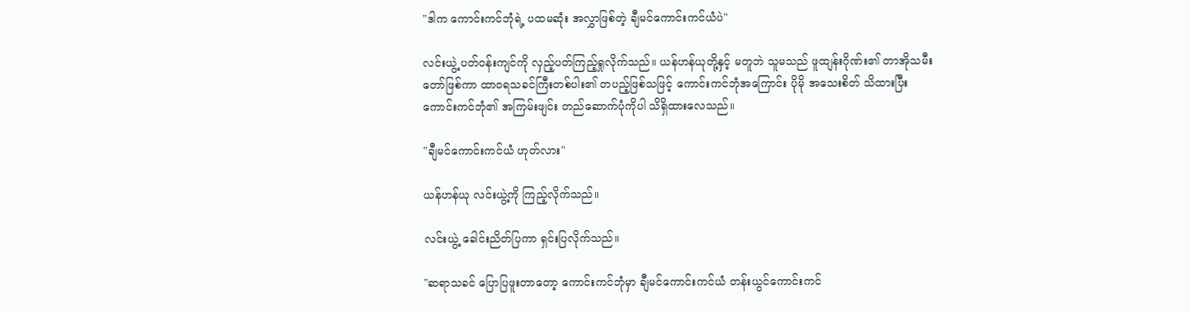"ဒါက ကောင်းကင်ဘုံရဲ့ ပထမဆုံး အလွှာဖြစ်တဲ့ ချီမင်ကောင်းကင်ယံပဲ"

လင်းယွဲ့ ပတ်ဝန်းကျင်ကို လှည့်ပတ်ကြည့်ရှုလိုက်သည်။ ယန်ဟန်ယုတို့နှင့် မတူဘဲ သူမသည် ဖူထျန်းဂိုဏ်း၏ တာအိုသမီးတော်ဖြစ်ကာ ထာဝရသခင်ကြီးတစ်ပါး၏ တပည့်ဖြစ်သဖြင့် ကောင်းကင်ဘုံအကြောင်း ပိုမို အသေးစိတ် သိထားပြီး ကောင်းကင်ဘုံ၏ အကြမ်းဖျင်း တည်ဆောက်ပုံကိုပါ သိရှိထားလေသည်။

"ချီမင်ကောင်းကင်ယံ ဟုတ်လား"

ယန်ဟန်ယု လင်းယွဲ့ကို ကြည့်လိုက်သည်။

လင်းယွဲ့ ခေါင်းညိတ်ပြကာ ရှင်းပြလိုက်သည်။

"ဆရာသခင် ပြောပြဖူးတာတော့ ကောင်းကင်ဘုံမှာ ချီမင်ကောင်းကင်ယံ တန်းယွင်ကောင်းကင်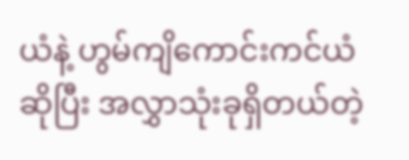ယံနဲ့ ဟွမ်ကျိကောင်းကင်ယံ ဆိုပြီး အလွှာသုံးခုရှိတယ်တဲ့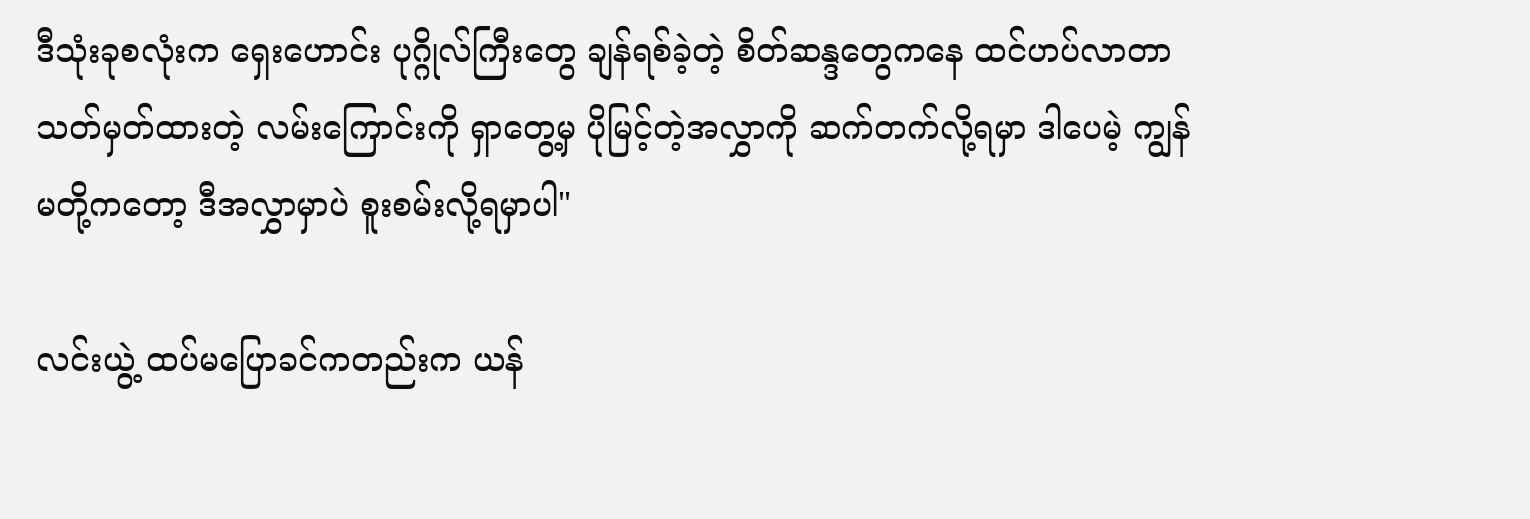ဒီသုံးခုစလုံးက ရှေးဟောင်း ပုဂ္ဂိုလ်ကြီးတွေ ချန်ရစ်ခဲ့တဲ့ စိတ်ဆန္ဒတွေကနေ ထင်ဟပ်လာတာ သတ်မှတ်ထားတဲ့ လမ်းကြောင်းကို ရှာတွေ့မှ ပိုမြင့်တဲ့အလွှာကို ဆက်တက်လို့ရမှာ ဒါပေမဲ့ ကျွန်မတို့ကတော့ ဒီအလွှာမှာပဲ စူးစမ်းလို့ရမှာပါ"

လင်းယွဲ့ ထပ်မပြောခင်ကတည်းက ယန်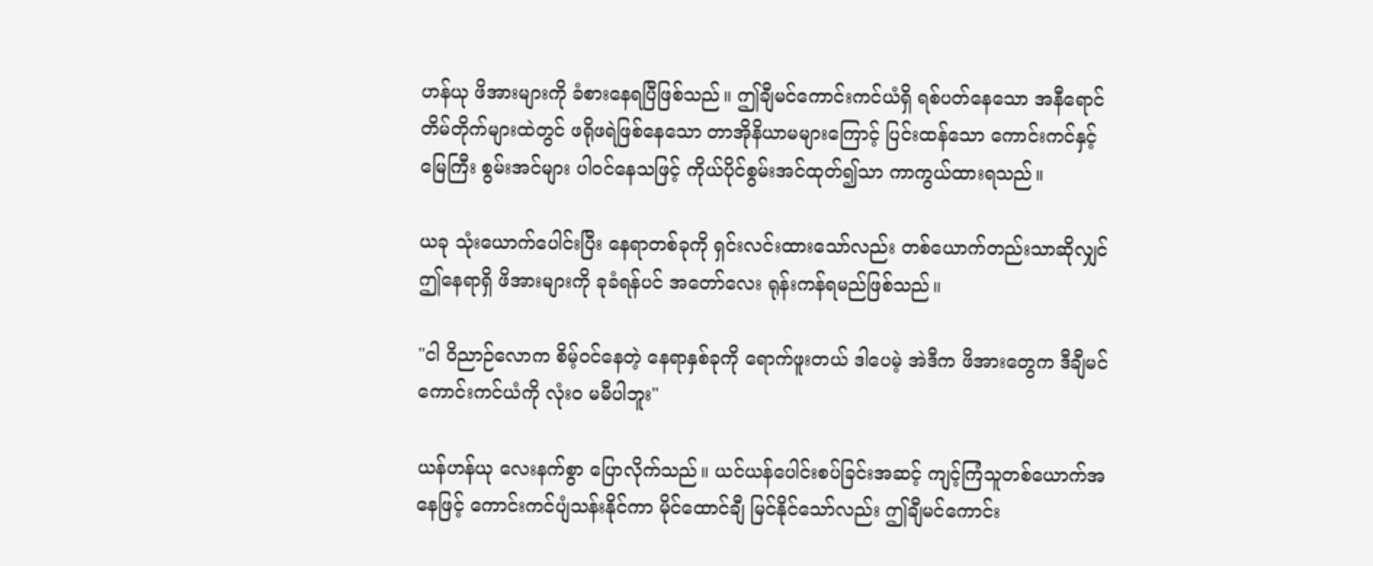ဟန်ယု ဖိအားများကို ခံစားနေရပြီဖြစ်သည်။ ဤချီမင်ကောင်းကင်ယံရှိ ရစ်ပတ်နေသော အနီရောင် တိမ်တိုက်များထဲတွင် ဖရိုဖရဲဖြစ်နေသော တာအိုနိယာမများကြောင့် ပြင်းထန်သော ကောင်းကင်နှင့်မြေကြီး စွမ်းအင်များ ပါဝင်နေသဖြင့် ကိုယ်ပိုင်စွမ်းအင်ထုတ်၍သာ ကာကွယ်ထားရသည်။

ယခု သုံးယောက်ပေါင်းပြီး နေရာတစ်ခုကို ရှင်းလင်းထားသော်လည်း တစ်ယောက်တည်းသာဆိုလျှင် ဤနေရာရှိ ဖိအားများကို ခုခံရန်ပင် အတော်လေး ရုန်းကန်ရမည်ဖြစ်သည်။

"ငါ ဝိညာဉ်လောက စိမ့်ဝင်နေတဲ့ နေရာနှစ်ခုကို ရောက်ဖူးတယ် ဒါပေမဲ့ အဲဒီက ဖိအားတွေက ဒီချီမင်ကောင်းကင်ယံကို လုံးဝ မမီပါဘူး"

ယန်ဟန်ယု လေးနက်စွာ ပြောလိုက်သည်။ ယင်ယန်ပေါင်းစပ်ခြင်းအဆင့် ကျင့်ကြံသူတစ်ယောက်အနေဖြင့် ကောင်းကင်ပျံသန်းနိုင်ကာ မိုင်ထောင်ချီ မြင်နိုင်သော်လည်း ဤချီမင်ကောင်း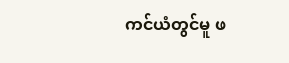ကင်ယံတွင်မူ ဖ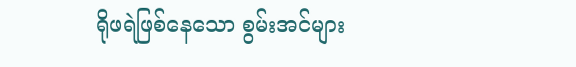ရိုဖရဲဖြစ်နေသော စွမ်းအင်များ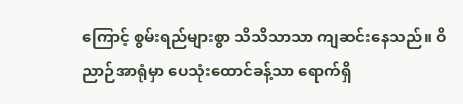ကြောင့် စွမ်းရည်များစွာ သိသိသာသာ ကျဆင်းနေသည်။ ဝိညာဉ်အာရုံမှာ ပေသုံးထောင်ခန့်သာ ရောက်ရှိ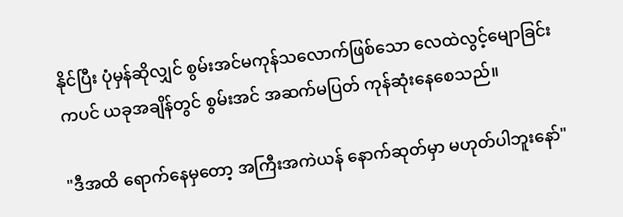နိုင်ပြီး ပုံမှန်ဆိုလျှင် စွမ်းအင်မကုန်သလောက်ဖြစ်သော လေထဲလွင့်မျောခြင်းကပင် ယခုအချိန်တွင် စွမ်းအင် အဆက်မပြတ် ကုန်ဆုံးနေစေသည်။

"ဒီအထိ ရောက်နေမှတော့ အကြီးအကဲယန် နောက်ဆုတ်မှာ မဟုတ်ပါဘူးနော်"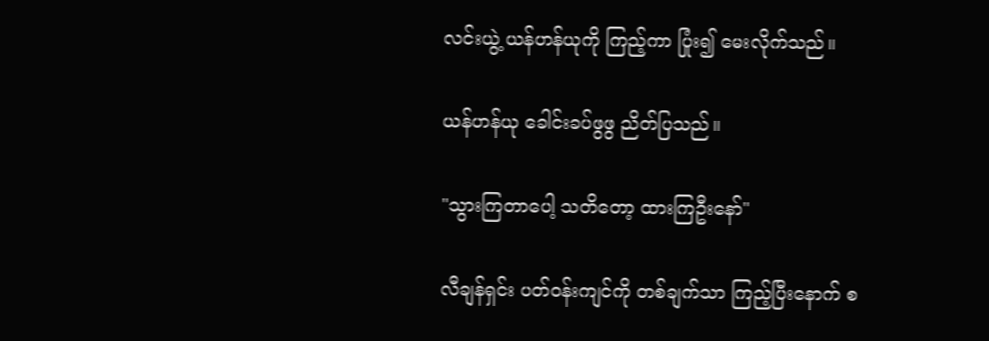လင်းယွဲ့ ယန်ဟန်ယုကို ကြည့်ကာ ပြုံး၍ မေးလိုက်သည်။

ယန်ဟန်ယု ခေါင်းခပ်ဖွဖွ ညိတ်ပြသည်။

"သွားကြတာပေါ့ သတိတော့ ထားကြဦးနော်"

လီချန်ရှင်း ပတ်ဝန်းကျင်ကို တစ်ချက်သာ ကြည့်ပြီးနောက် စ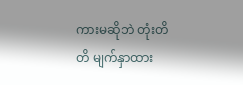ကားမဆိုဘဲ တုံးတိတိ မျက်နှာထား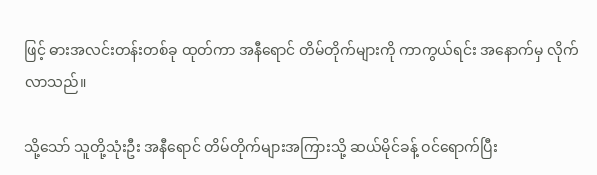ဖြင့် ဓားအလင်းတန်းတစ်ခု ထုတ်ကာ အနီရောင် တိမ်တိုက်များကို ကာကွယ်ရင်း အနောက်မှ လိုက်လာသည်။

သို့သော် သူတို့သုံးဦး အနီရောင် တိမ်တိုက်များအကြားသို့ ဆယ်မိုင်ခန့် ဝင်ရောက်ပြီး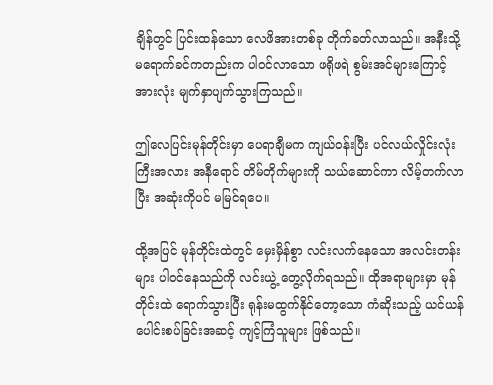ချိန်တွင် ပြင်းထန်သော လေဖိအားတစ်ခု တိုက်ခတ်လာသည်။ အနီးသို့ မရောက်ခင်ကတည်းက ပါဝင်လာသော ဖရိုဖရဲ စွမ်းအင်များကြောင့် အားလုံး မျက်နှာပျက်သွားကြသည်။

ဤလေပြင်းမုန်တိုင်းမှာ ပေရာချီမက ကျယ်ဝန်းပြီး ပင်လယ်လှိုင်းလုံးကြီးအလား အနီရောင် တိမ်တိုက်များကို သယ်ဆောင်ကာ လိမ့်တက်လာပြီး အဆုံးကိုပင် မမြင်ရပေ။

ထို့အပြင် မုန်တိုင်းထဲတွင် မှေးမှိန်စွာ လင်းလက်နေသော အလင်းတန်းများ ပါဝင်နေသည်ကို လင်းယွဲ့ တွေ့လိုက်ရသည်။ ထိုအရာများမှာ မုန်တိုင်းထဲ ရောက်သွားပြီး ရုန်းမထွက်နိုင်တော့သော ကံဆိုးသည့် ယင်ယန်ပေါင်းစပ်ခြင်းအဆင့် ကျင့်ကြံသူများ ဖြစ်သည်။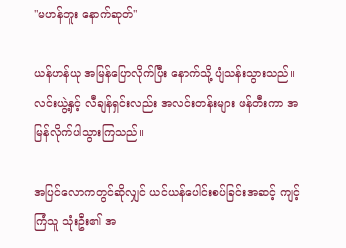"မဟန်ဘူး နောက်ဆုတ်"

ယန်ဟန်ယု အမြန်ပြောလိုက်ပြီး နောက်သို့ ပျံသန်းသွားသည်။ လင်းယွဲ့နှင့် လီချန်ရှင်းလည်း အလင်းတန်းများ ဖန်တီးကာ အမြန်လိုက်ပါသွားကြသည်။

အပြင်လောကတွင်ဆိုလျှင် ယင်ယန်ပေါင်းစပ်ခြင်းအဆင့် ကျင့်ကြံသူ သုံးဦး၏ အ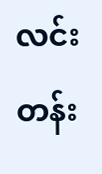လင်းတန်း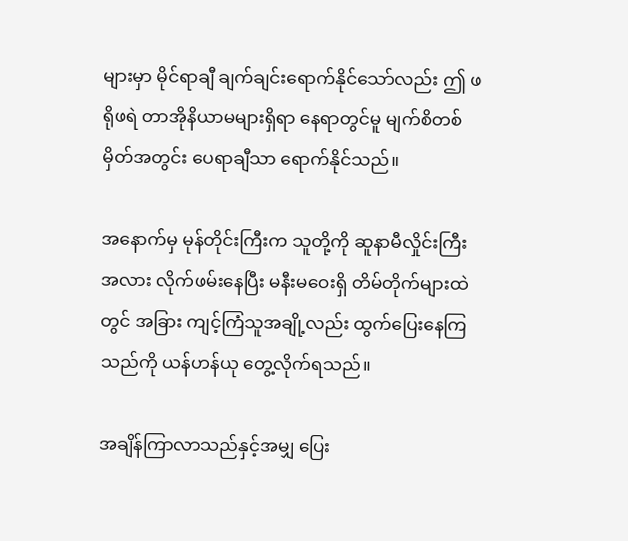များမှာ မိုင်ရာချီ ချက်ချင်းရောက်နိုင်သော်လည်း ဤ ဖရိုဖရဲ တာအိုနိယာမများရှိရာ နေရာတွင်မူ မျက်စိတစ်မှိတ်အတွင်း ပေရာချီသာ ရောက်နိုင်သည်။

အနောက်မှ မုန်တိုင်းကြီးက သူတို့ကို ဆူနာမီလှိုင်းကြီးအလား လိုက်ဖမ်းနေပြီး မနီးမဝေးရှိ တိမ်တိုက်များထဲတွင် အခြား ကျင့်ကြံသူအချို့လည်း ထွက်ပြေးနေကြသည်ကို ယန်ဟန်ယု တွေ့လိုက်ရသည်။

အချိန်ကြာလာသည်နှင့်အမျှ ပြေး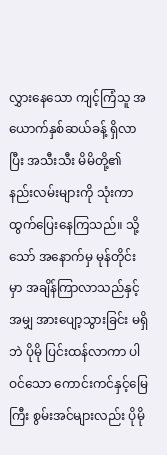လွှားနေသော ကျင့်ကြံသူ အယောက်နှစ်ဆယ်ခန့် ရှိလာပြီး အသီးသီး မိမိတို့၏ နည်းလမ်းများကို သုံးကာ ထွက်ပြေးနေကြသည်။ သို့သော် အနောက်မှ မုန်တိုင်းမှာ အချိန်ကြာလာသည်နှင့်အမျှ အားပျော့သွားခြင်း မရှိဘဲ ပိုမို ပြင်းထန်လာကာ ပါဝင်သော ကောင်းကင်နှင့်မြေကြီး စွမ်းအင်များလည်း ပိုမို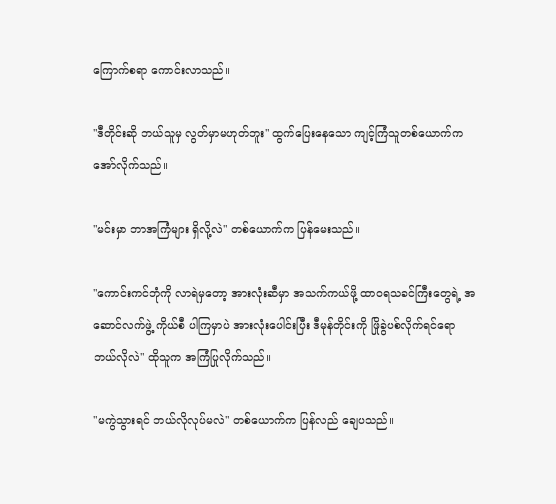ကြောက်စရာ ကောင်းလာသည်။

"ဒီတိုင်းဆို ဘယ်သူမှ လွတ်မှာမဟုတ်ဘူး" ထွက်ပြေးနေသော ကျင့်ကြံသူတစ်ယောက်က အော်လိုက်သည်။

"မင်းမှာ ဘာအကြံများ ရှိလို့လဲ" တစ်ယောက်က ပြန်မေးသည်။

"ကောင်းကင်ဘုံကို လာရဲမှတော့ အားလုံးဆီမှာ အသက်ကယ်ဖို့ ထာဝရသခင်ကြီးတွေရဲ့ အဆောင်လက်ဖွဲ့ ကိုယ်စီ ပါကြမှာပဲ အားလုံးပေါင်းပြီး ဒီမုန်တိုင်းကို ဖြိုခွဲပစ်လိုက်ရင်ရော ဘယ်လိုလဲ" ထိုသူက အကြံပြုလိုက်သည်။

"မကွဲသွားရင် ဘယ်လိုလုပ်မလဲ" တစ်ယောက်က ပြန်လည် ချေပသည်။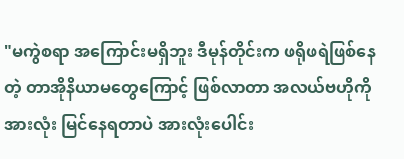"မကွဲစရာ အကြောင်းမရှိဘူး ဒီမုန်တိုင်းက ဖရိုဖရဲဖြစ်နေတဲ့ တာအိုနိယာမတွေကြောင့် ဖြစ်လာတာ အလယ်ဗဟိုကို အားလုံး မြင်နေရတာပဲ အားလုံးပေါင်း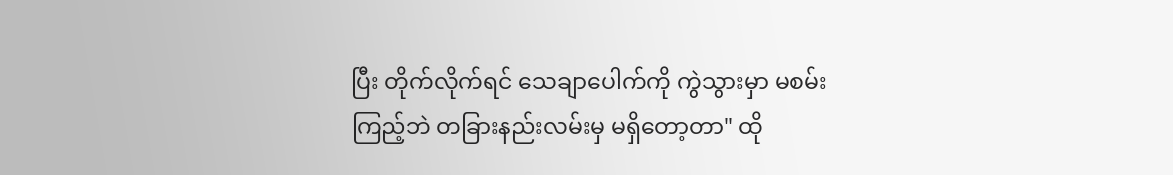ပြီး တိုက်လိုက်ရင် သေချာပေါက်ကို ကွဲသွားမှာ မစမ်းကြည့်ဘဲ တခြားနည်းလမ်းမှ မရှိတော့တာ" ထို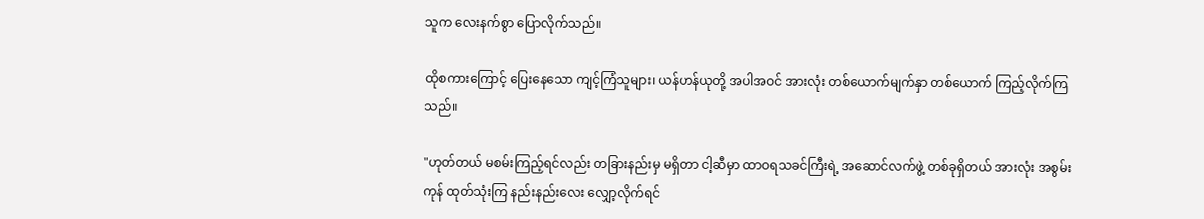သူက လေးနက်စွာ ပြောလိုက်သည်။

ထိုစကားကြောင့် ပြေးနေသော ကျင့်ကြံသူများ၊ ယန်ဟန်ယုတို့ အပါအဝင် အားလုံး တစ်ယောက်မျက်နှာ တစ်ယောက် ကြည့်လိုက်ကြသည်။

"ဟုတ်တယ် မစမ်းကြည့်ရင်လည်း တခြားနည်းမှ မရှိတာ ငါ့ဆီမှာ ထာဝရသခင်ကြီးရဲ့ အဆောင်လက်ဖွဲ့ တစ်ခုရှိတယ် အားလုံး အစွမ်းကုန် ထုတ်သုံးကြ နည်းနည်းလေး လျှော့လိုက်ရင်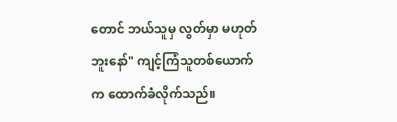တောင် ဘယ်သူမှ လွတ်မှာ မဟုတ်ဘူးနော်" ကျင့်ကြံသူတစ်ယောက်က ထောက်ခံလိုက်သည်။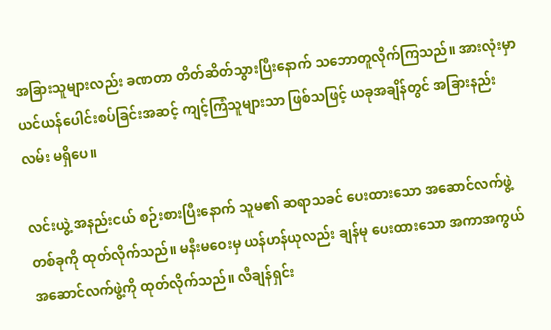အခြားသူများလည်း ခဏတာ တိတ်ဆိတ်သွားပြီးနောက် သဘောတူလိုက်ကြသည်။ အားလုံးမှာ ယင်ယန်ပေါင်းစပ်ခြင်းအဆင့် ကျင့်ကြံသူများသာ ဖြစ်သဖြင့် ယခုအချိန်တွင် အခြားနည်းလမ်း မရှိပေ။

လင်းယွဲ့ အနည်းငယ် စဉ်းစားပြီးနောက် သူမ၏ ဆရာသခင် ပေးထားသော အဆောင်လက်ဖွဲ့ တစ်ခုကို ထုတ်လိုက်သည်။ မနီးမဝေးမှ ယန်ဟန်ယုလည်း ချန်မု ပေးထားသော အကာအကွယ် အဆောင်လက်ဖွဲ့ကို ထုတ်လိုက်သည်။ လီချန်ရှင်း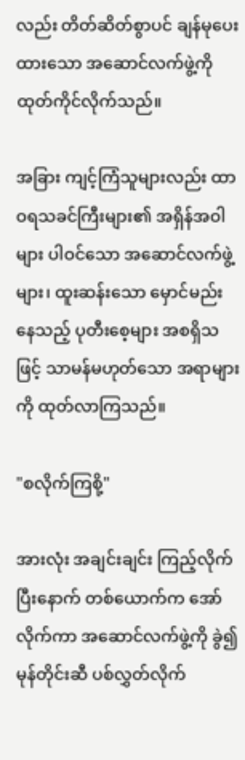လည်း တိတ်ဆိတ်စွာပင် ချန်မုပေးထားသော အဆောင်လက်ဖွဲ့ကို ထုတ်ကိုင်လိုက်သည်။

အခြား ကျင့်ကြံသူများလည်း ထာဝရသခင်ကြီးများ၏ အရှိန်အဝါများ ပါဝင်သော အဆောင်လက်ဖွဲ့များ၊ ထူးဆန်းသော မှောင်မည်းနေသည့် ပုတီးစေ့များ အစရှိသဖြင့် သာမန်မဟုတ်သော အရာများကို ထုတ်လာကြသည်။

"စလိုက်ကြစို့"

အားလုံး အချင်းချင်း ကြည့်လိုက်ပြီးနောက် တစ်ယောက်က အော်လိုက်ကာ အဆောင်လက်ဖွဲ့ကို ခွဲ၍ မုန်တိုင်းဆီ ပစ်လွှတ်လိုက်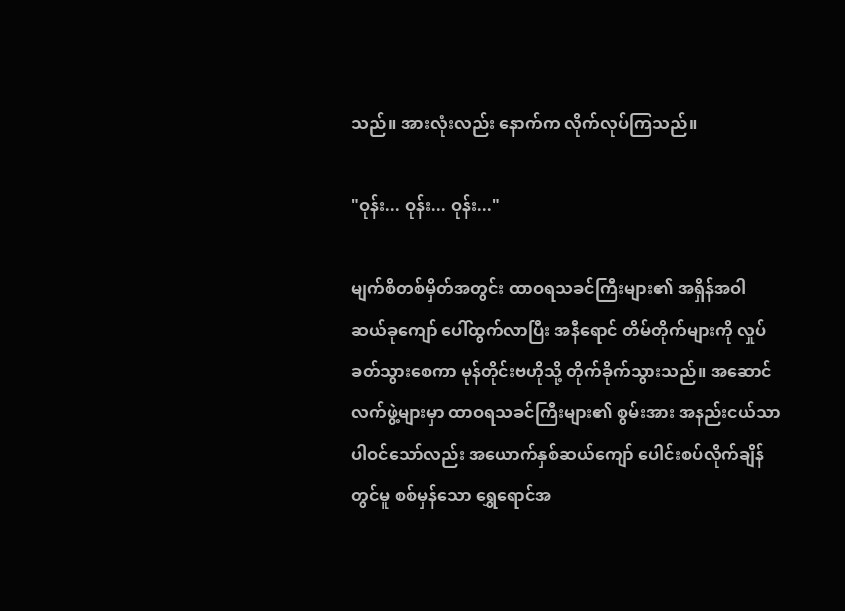သည်။ အားလုံးလည်း နောက်က လိုက်လုပ်ကြသည်။

"ဝုန်း... ဝုန်း... ဝုန်း..."

မျက်စိတစ်မှိတ်အတွင်း ထာဝရသခင်ကြီးများ၏ အရှိန်အဝါ ဆယ်ခုကျော် ပေါ်ထွက်လာပြီး အနီရောင် တိမ်တိုက်များကို လှုပ်ခတ်သွားစေကာ မုန်တိုင်းဗဟိုသို့ တိုက်ခိုက်သွားသည်။ အဆောင်လက်ဖွဲ့များမှာ ထာဝရသခင်ကြီးများ၏ စွမ်းအား အနည်းငယ်သာ ပါဝင်သော်လည်း အယောက်နှစ်ဆယ်ကျော် ပေါင်းစပ်လိုက်ချိန်တွင်မူ စစ်မှန်သော ရွှေရောင်အ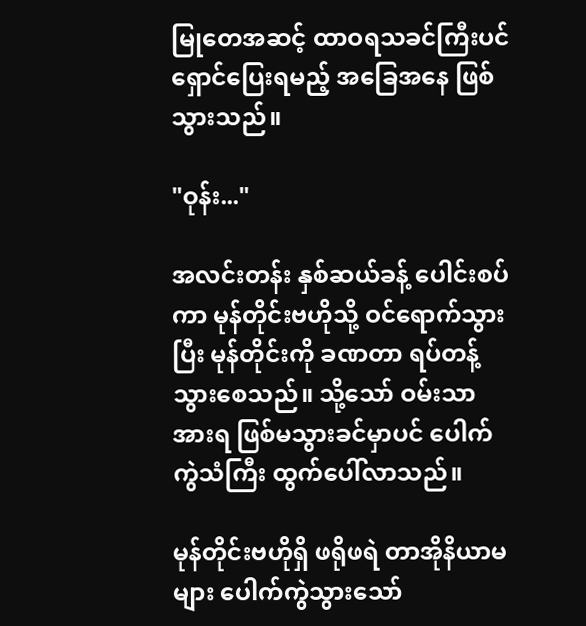မြုတေအဆင့် ထာဝရသခင်ကြီးပင် ရှောင်ပြေးရမည့် အခြေအနေ ဖြစ်သွားသည်။

"ဝုန်း..."

အလင်းတန်း နှစ်ဆယ်ခန့် ပေါင်းစပ်ကာ မုန်တိုင်းဗဟိုသို့ ဝင်ရောက်သွားပြီး မုန်တိုင်းကို ခဏတာ ရပ်တန့်သွားစေသည်။ သို့သော် ဝမ်းသာအားရ ဖြစ်မသွားခင်မှာပင် ပေါက်ကွဲသံကြီး ထွက်ပေါ်လာသည်။

မုန်တိုင်းဗဟိုရှိ ဖရိုဖရဲ တာအိုနိယာမများ ပေါက်ကွဲသွားသော်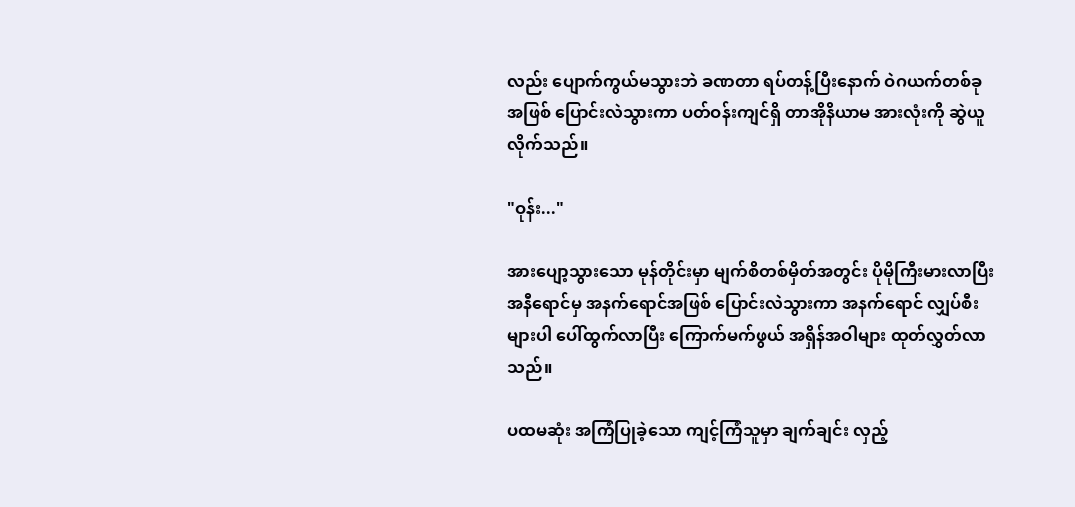လည်း ပျောက်ကွယ်မသွားဘဲ ခဏတာ ရပ်တန့်ပြီးနောက် ဝဲဂယက်တစ်ခုအဖြစ် ပြောင်းလဲသွားကာ ပတ်ဝန်းကျင်ရှိ တာအိုနိယာမ အားလုံးကို ဆွဲယူလိုက်သည်။

"ဝုန်း..."

အားပျော့သွားသော မုန်တိုင်းမှာ မျက်စိတစ်မှိတ်အတွင်း ပိုမိုကြီးမားလာပြီး အနီရောင်မှ အနက်ရောင်အဖြစ် ပြောင်းလဲသွားကာ အနက်ရောင် လျှပ်စီးများပါ ပေါ်ထွက်လာပြီး ကြောက်မက်ဖွယ် အရှိန်အဝါများ ထုတ်လွှတ်လာသည်။

ပထမဆုံး အကြံပြုခဲ့သော ကျင့်ကြံသူမှာ ချက်ချင်း လှည့်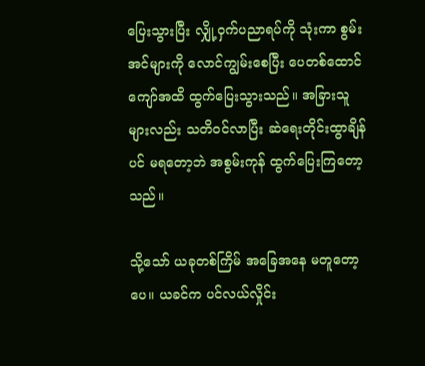ပြေးသွားပြီး လျှို့ဝှက်ပညာရပ်ကို သုံးကာ စွမ်းအင်များကို လောင်ကျွမ်းစေပြီး ပေတစ်ထောင်ကျော်အထိ ထွက်ပြေးသွားသည်။ အခြားသူများလည်း သတိဝင်လာပြီး ဆဲရေးတိုင်းထွာချိန်ပင် မရတော့ဘဲ အစွမ်းကုန် ထွက်ပြေးကြတော့သည်။

သို့သော် ယခုတစ်ကြိမ် အခြေအနေ မတူတော့ပေ။ ယခင်က ပင်လယ်လှိုင်း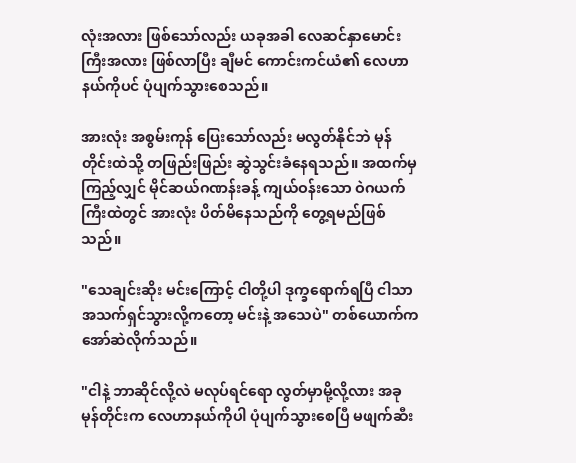လုံးအလား ဖြစ်သော်လည်း ယခုအခါ လေဆင်နှာမောင်းကြီးအလား ဖြစ်လာပြီး ချီမင် ကောင်းကင်ယံ၏ လေဟာနယ်ကိုပင် ပုံပျက်သွားစေသည်။

အားလုံး အစွမ်းကုန် ပြေးသော်လည်း မလွတ်နိုင်ဘဲ မုန်တိုင်းထဲသို့ တဖြည်းဖြည်း ဆွဲသွင်းခံနေရသည်။ အထက်မှ ကြည့်လျှင် မိုင်ဆယ်ဂဏန်းခန့် ကျယ်ဝန်းသော ဝဲဂယက်ကြီးထဲတွင် အားလုံး ပိတ်မိနေသည်ကို တွေ့ရမည်ဖြစ်သည်။

"သေချင်းဆိုး မင်းကြောင့် ငါတို့ပါ ဒုက္ခရောက်ရပြီ ငါသာ အသက်ရှင်သွားလို့ကတော့ မင်းနဲ့ အသေပဲ" တစ်ယောက်က အော်ဆဲလိုက်သည်။

"ငါနဲ့ ဘာဆိုင်လို့လဲ မလုပ်ရင်ရော လွတ်မှာမို့လို့လား အခု မုန်တိုင်းက လေဟာနယ်ကိုပါ ပုံပျက်သွားစေပြီ မဖျက်ဆီး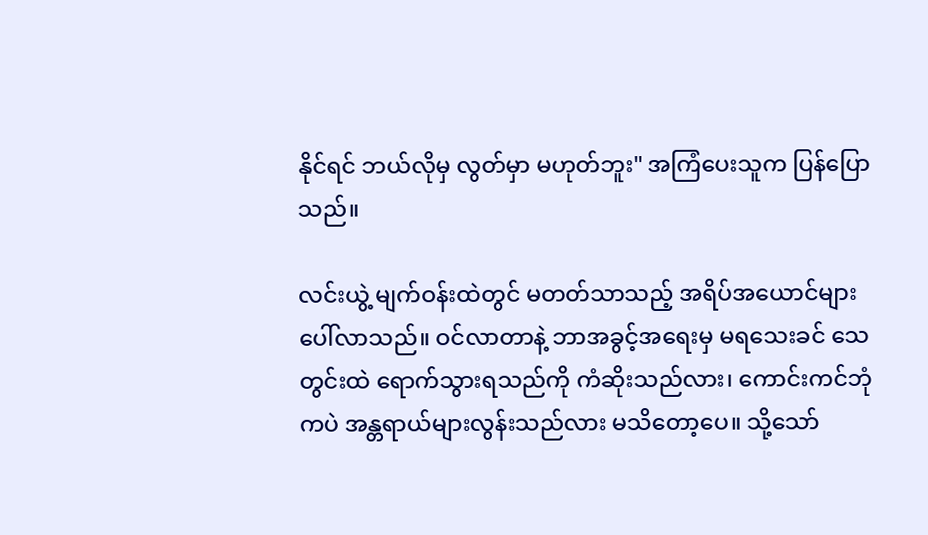နိုင်ရင် ဘယ်လိုမှ လွတ်မှာ မဟုတ်ဘူး" အကြံပေးသူက ပြန်ပြောသည်။

လင်းယွဲ့ မျက်ဝန်းထဲတွင် မတတ်သာသည့် အရိပ်အယောင်များ ပေါ်လာသည်။ ဝင်လာတာနဲ့ ဘာအခွင့်အရေးမှ မရသေးခင် သေတွင်းထဲ ရောက်သွားရသည်ကို ကံဆိုးသည်လား၊ ကောင်းကင်ဘုံကပဲ အန္တရာယ်များလွန်းသည်လား မသိတော့ပေ။ သို့သော်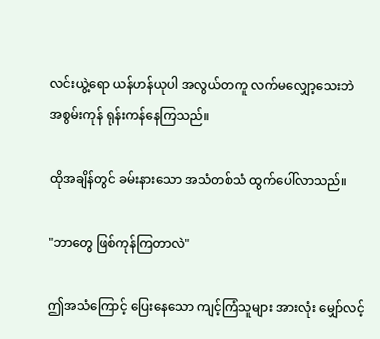လင်းယွဲ့ရော ယန်ဟန်ယုပါ အလွယ်တကူ လက်မလျှော့သေးဘဲ အစွမ်းကုန် ရုန်းကန်နေကြသည်။

ထိုအချိန်တွင် ခမ်းနားသော အသံတစ်သံ ထွက်ပေါ်လာသည်။

"ဘာတွေ ဖြစ်ကုန်ကြတာလဲ"

ဤအသံကြောင့် ပြေးနေသော ကျင့်ကြံသူများ အားလုံး မျှော်လင့်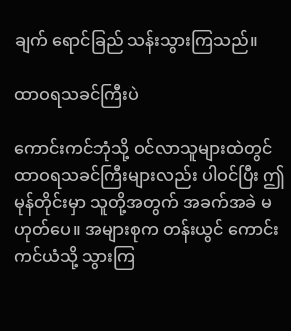ချက် ရောင်ခြည် သန်းသွားကြသည်။

ထာဝရသခင်ကြီးပဲ

ကောင်းကင်ဘုံသို့ ဝင်လာသူများထဲတွင် ထာဝရသခင်ကြီးများလည်း ပါဝင်ပြီး ဤမုန်တိုင်းမှာ သူတို့အတွက် အခက်အခဲ မဟုတ်ပေ။ အများစုက တန်းယွင် ကောင်းကင်ယံသို့ သွားကြ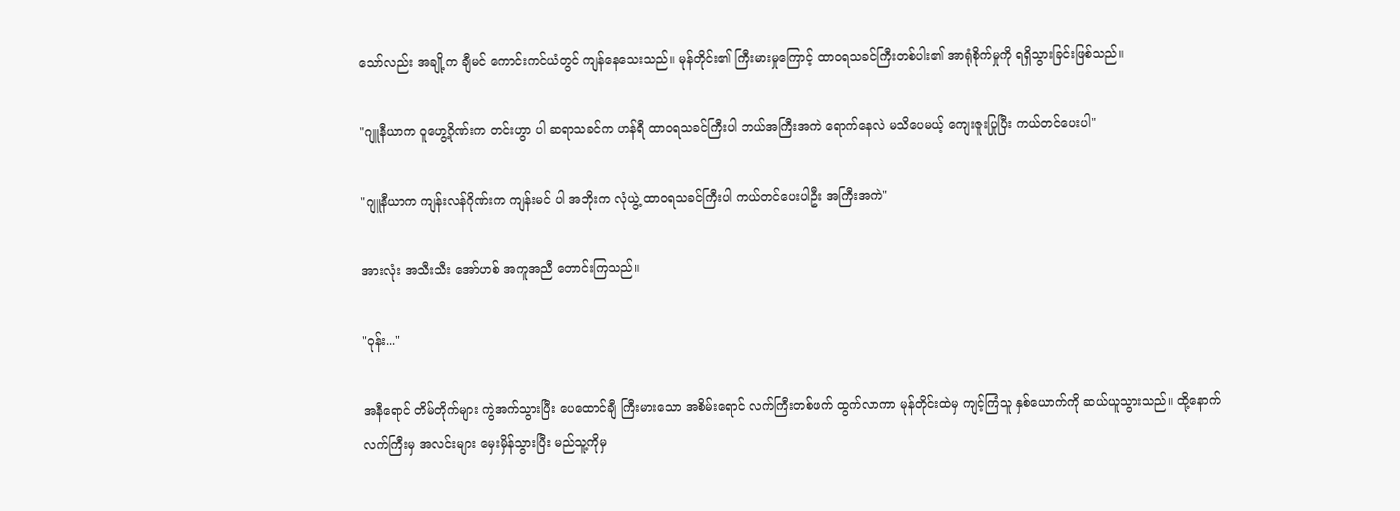သော်လည်း အချို့က ချီမင် ကောင်းကင်ယံတွင် ကျန်နေသေးသည်။ မုန်တိုင်း၏ ကြီးမားမှုကြောင့် ထာဝရသခင်ကြီးတစ်ပါး၏ အာရုံစိုက်မှုကို ရရှိသွားခြင်းဖြစ်သည်။

"ဂျူနီယာက ဝူဟွေ့ဂိုဏ်းက တင်းဟွာ ပါ ဆရာသခင်က ဟန်ရီ ထာဝရသခင်ကြီးပါ ဘယ်အကြီးအကဲ ရောက်နေလဲ မသိပေမယ့် ကျေးဇူးပြုပြီး ကယ်တင်ပေးပါ"

"ဂျူနီယာက ကျန်းလန်ဂိုဏ်းက ကျန်းမင် ပါ အဘိုးက လုံယွဲ့ ထာဝရသခင်ကြီးပါ ကယ်တင်ပေးပါဦး အကြီးအကဲ"

အားလုံး အသီးသီး အော်ဟစ် အကူအညီ တောင်းကြသည်။

"ဝုန်း..."

အနီရောင် တိမ်တိုက်များ ကွဲအက်သွားပြီး ပေထောင်ချီ ကြီးမားသော အစိမ်းရောင် လက်ကြီးတစ်ဖက် ထွက်လာကာ မုန်တိုင်းထဲမှ ကျင့်ကြံသူ နှစ်ယောက်ကို ဆယ်ယူသွားသည်။ ထို့နောက် လက်ကြီးမှ အလင်းများ မှေးမှိန်သွားပြီး မည်သူ့ကိုမှ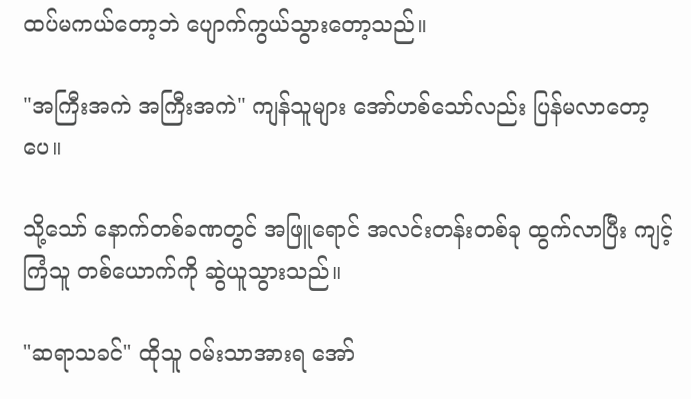ထပ်မကယ်တော့ဘဲ ပျောက်ကွယ်သွားတော့သည်။

"အကြီးအကဲ အကြီးအကဲ" ကျန်သူများ အော်ဟစ်သော်လည်း ပြန်မလာတော့ပေ။

သို့သော် နောက်တစ်ခဏတွင် အဖြူရောင် အလင်းတန်းတစ်ခု ထွက်လာပြီး ကျင့်ကြံသူ တစ်ယောက်ကို ဆွဲယူသွားသည်။

"ဆရာသခင်" ထိုသူ ဝမ်းသာအားရ အော်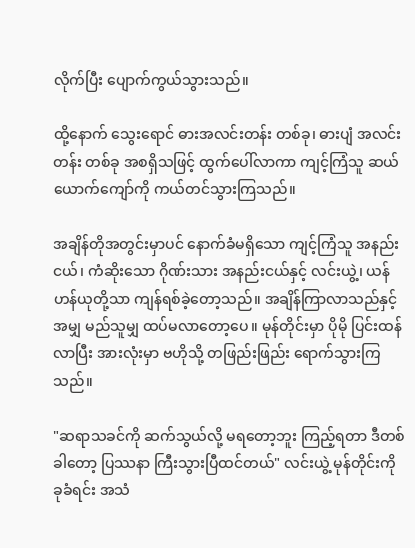လိုက်ပြီး ပျောက်ကွယ်သွားသည်။

ထို့နောက် သွေးရောင် ဓားအလင်းတန်း တစ်ခု၊ ဓားပျံ အလင်းတန်း တစ်ခု အစရှိသဖြင့် ထွက်ပေါ်လာကာ ကျင့်ကြံသူ ဆယ်ယောက်ကျော်ကို ကယ်တင်သွားကြသည်။

အချိန်တိုအတွင်းမှာပင် နောက်ခံမရှိသော ကျင့်ကြံသူ အနည်းငယ်၊ ကံဆိုးသော ဂိုဏ်းသား အနည်းငယ်နှင့် လင်းယွဲ့၊ ယန်ဟန်ယုတို့သာ ကျန်ရစ်ခဲ့တော့သည်။ အချိန်ကြာလာသည်နှင့်အမျှ မည်သူမျှ ထပ်မလာတော့ပေ။ မုန်တိုင်းမှာ ပိုမို ပြင်းထန်လာပြီး အားလုံးမှာ ဗဟိုသို့ တဖြည်းဖြည်း ရောက်သွားကြသည်။

"ဆရာသခင်ကို ဆက်သွယ်လို့ မရတော့ဘူး ကြည့်ရတာ ဒီတစ်ခါတော့ ပြဿနာ ကြီးသွားပြီထင်တယ်" လင်းယွဲ့ မုန်တိုင်းကို ခုခံရင်း အသံ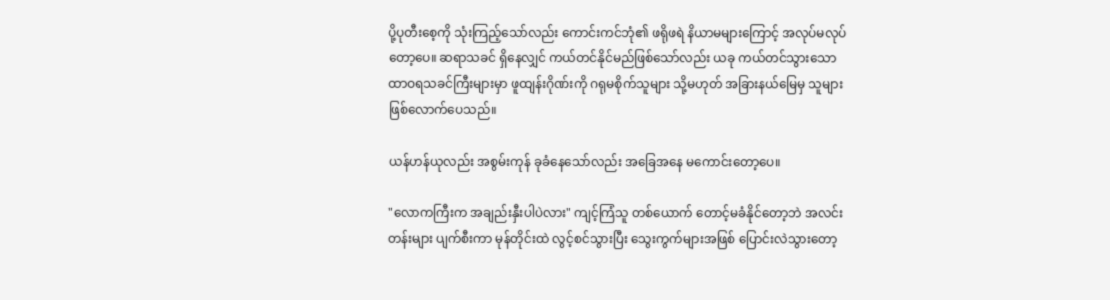ပို့ပုတီးစေ့ကို သုံးကြည့်သော်လည်း ကောင်းကင်ဘုံ၏ ဖရိုဖရဲ နိယာမများကြောင့် အလုပ်မလုပ်တော့ပေ။ ဆရာသခင် ရှိနေလျှင် ကယ်တင်နိုင်မည်ဖြစ်သော်လည်း ယခု ကယ်တင်သွားသော ထာဝရသခင်ကြီးများမှာ ဖူထျန်းဂိုဏ်းကို ဂရုမစိုက်သူများ သို့မဟုတ် အခြားနယ်မြေမှ သူများ ဖြစ်လောက်ပေသည်။

ယန်ဟန်ယုလည်း အစွမ်းကုန် ခုခံနေသော်လည်း အခြေအနေ မကောင်းတော့ပေ။

"လောကကြီးက အချည်းနှီးပါပဲလား" ကျင့်ကြံသူ တစ်ယောက် တောင့်မခံနိုင်တော့ဘဲ အလင်းတန်းများ ပျက်စီးကာ မုန်တိုင်းထဲ လွင့်စင်သွားပြီး သွေးကွက်များအဖြစ် ပြောင်းလဲသွားတော့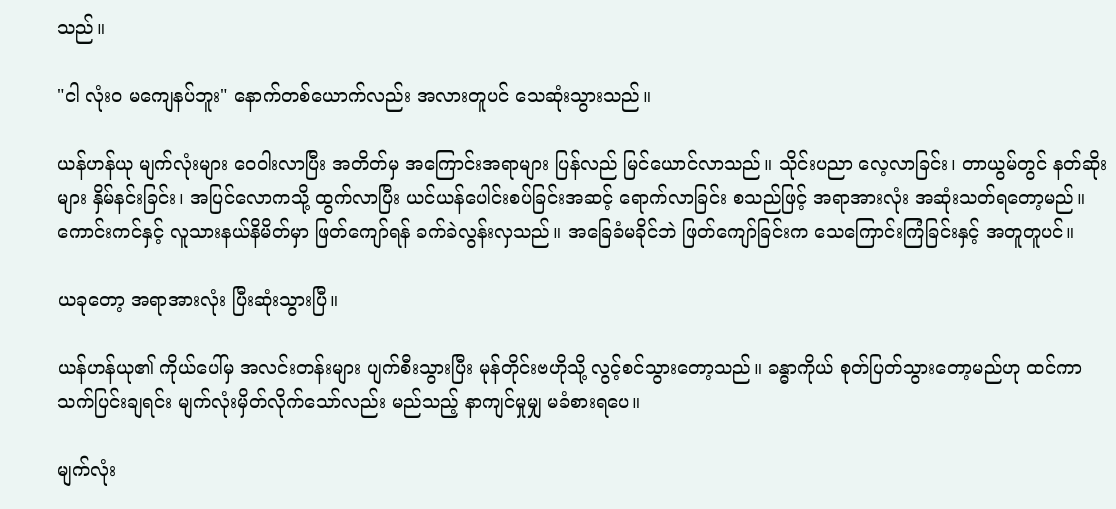သည်။

"ငါ လုံးဝ မကျေနပ်ဘူး" နောက်တစ်ယောက်လည်း အလားတူပင် သေဆုံးသွားသည်။

ယန်ဟန်ယု မျက်လုံးများ ဝေဝါးလာပြီး အတိတ်မှ အကြောင်းအရာများ ပြန်လည် မြင်ယောင်လာသည်။ သိုင်းပညာ လေ့လာခြင်း၊ တာယွမ်တွင် နတ်ဆိုးများ နှိမ်နင်းခြင်း၊ အပြင်လောကသို့ ထွက်လာပြီး ယင်ယန်ပေါင်းစပ်ခြင်းအဆင့် ရောက်လာခြင်း စသည်ဖြင့် အရာအားလုံး အဆုံးသတ်ရတော့မည်။ ကောင်းကင်နှင့် လူသားနယ်နိမိတ်မှာ ဖြတ်ကျော်ရန် ခက်ခဲလွန်းလှသည်။ အခြေခံမခိုင်ဘဲ ဖြတ်ကျော်ခြင်းက သေကြောင်းကြံခြင်းနှင့် အတူတူပင်။

ယခုတော့ အရာအားလုံး ပြီးဆုံးသွားပြီ။

ယန်ဟန်ယု၏ ကိုယ်ပေါ်မှ အလင်းတန်းများ ပျက်စီးသွားပြီး မုန်တိုင်းဗဟိုသို့ လွင့်စင်သွားတော့သည်။ ခန္ဓာကိုယ် စုတ်ပြတ်သွားတော့မည်ဟု ထင်ကာ သက်ပြင်းချရင်း မျက်လုံးမှိတ်လိုက်သော်လည်း မည်သည့် နာကျင်မှုမျှ မခံစားရပေ။

မျက်လုံး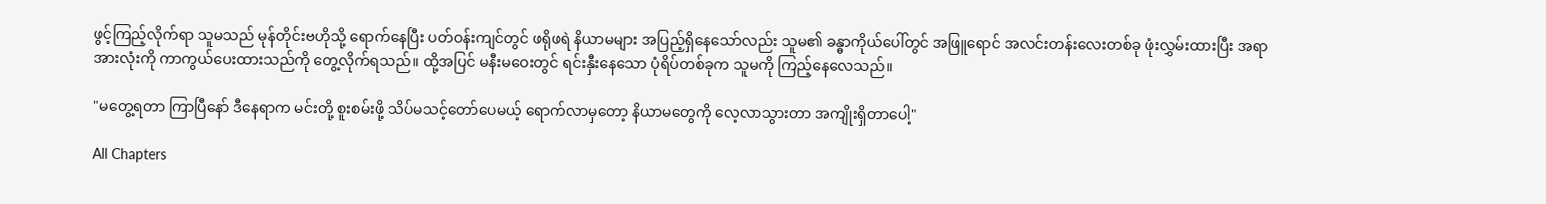ဖွင့်ကြည့်လိုက်ရာ သူမသည် မုန်တိုင်းဗဟိုသို့ ရောက်နေပြီး ပတ်ဝန်းကျင်တွင် ဖရိုဖရဲ နိယာမများ အပြည့်ရှိနေသော်လည်း သူမ၏ ခန္ဓာကိုယ်ပေါ်တွင် အဖြူရောင် အလင်းတန်းလေးတစ်ခု ဖုံးလွှမ်းထားပြီး အရာအားလုံးကို ကာကွယ်ပေးထားသည်ကို တွေ့လိုက်ရသည်။ ထို့အပြင် မနီးမဝေးတွင် ရင်းနှီးနေသော ပုံရိပ်တစ်ခုက သူမကို ကြည့်နေလေသည်။

"မတွေ့ရတာ ကြာပြီနော် ဒီနေရာက မင်းတို့ စူးစမ်းဖို့ သိပ်မသင့်တော်ပေမယ့် ရောက်လာမှတော့ နိယာမတွေကို လေ့လာသွားတာ အကျိုးရှိတာပေါ့"

All Chapters